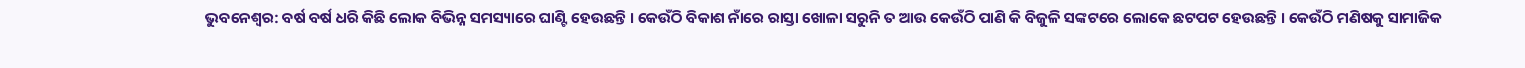ଭୁବନେଶ୍ୱର: ବର୍ଷ ବର୍ଷ ଧରି କିଛି ଲୋକ ବିଭିନ୍ନ ସମସ୍ୟାରେ ଘାଣ୍ଟି ହେଉଛନ୍ତି । କେଉଁଠି ବିକାଶ ନାଁରେ ରାସ୍ତା ଖୋଳା ସରୁନି ତ ଆଉ କେଉଁଠି ପାଣି କି ବିଜୁଳି ସଙ୍କଟରେ ଲୋକେ ଛଟପଟ ହେଉଛନ୍ତି । କେଉଁଠି ମଣିଷକୁ ସାମାଜିକ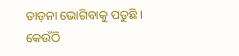ତାଡ଼ନା ଭୋଗିବାକୁ ପଡୁଛି । କେଉଁଠି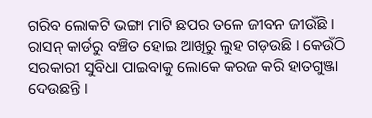ଗରିବ ଲୋକଟି ଭଙ୍ଗା ମାଟି ଛପର ତଳେ ଜୀବନ ଜୀଉଁଛି । ରାସନ୍ କାର୍ଡରୁ ବଞ୍ଚିତ ହୋଇ ଆଖିରୁ ଲୁହ ଗଡ଼ଉଛି । କେଉଁଠି ସରକାରୀ ସୁବିଧା ପାଇବାକୁ ଲୋକେ କରଜ କରି ହାତଗୁଞ୍ଜା ଦେଉଛନ୍ତି ।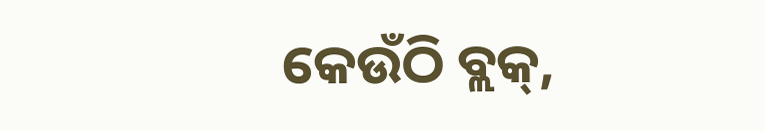କେଉଁଠି ବ୍ଲକ୍,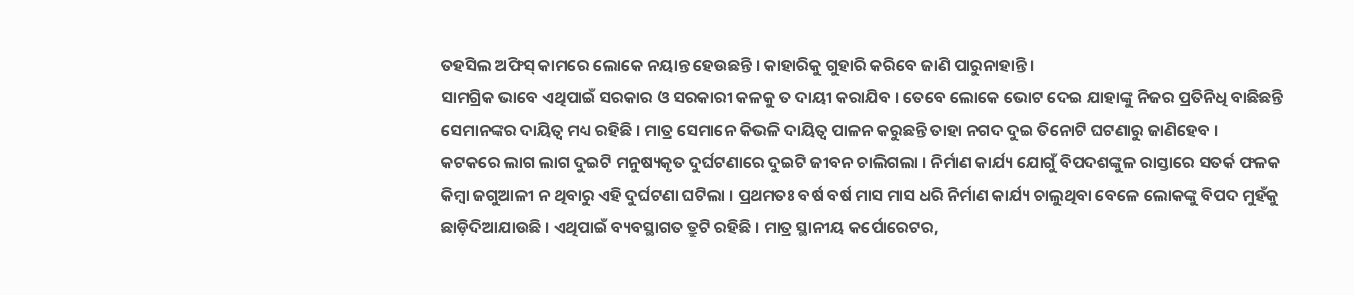ତହସିଲ ଅଫିସ୍ କାମରେ ଲୋକେ ନୟାନ୍ତ ହେଉଛନ୍ତି । କାହାରିକୁ ଗୁହାରି କରିବେ ଜାଣି ପାରୁନାହାନ୍ତି ।
ସାମଗ୍ରିକ ଭାବେ ଏଥିପାଇଁ ସରକାର ଓ ସରକାରୀ କଳକୁ ତ ଦାୟୀ କରାଯିବ । ତେବେ ଲୋକେ ଭୋଟ ଦେଇ ଯାହାଙ୍କୁ ନିଜର ପ୍ରତିନିଧି ବାଛିଛନ୍ତି ସେମାନଙ୍କର ଦାୟିତ୍ୱ ମଧ୍ୟ ରହିଛି । ମାତ୍ର ସେମାନେ କିଭଳି ଦାୟିତ୍ୱ ପାଳନ କରୁଛନ୍ତି ତାହା ନଗଦ ଦୁଇ ତିନୋଟି ଘଟଣାରୁ ଜାଣିହେବ ।
କଟକରେ ଲାଗ ଲାଗ ଦୁଇଟି ମନୁଷ୍ୟକୃତ ଦୁର୍ଘଟଣାରେ ଦୁଇଟି ଜୀବନ ଚାଲିଗଲା । ନିର୍ମାଣ କାର୍ଯ୍ୟ ଯୋଗୁଁ ବିପଦଶଙ୍କୁଳ ରାସ୍ତାରେ ସତର୍କ ଫଳକ କିମ୍ବା ଜଗୁଆଳୀ ନ ଥିବାରୁ ଏହି ଦୁର୍ଘଟଣା ଘଟିଲା । ପ୍ରଥମତଃ ବର୍ଷ ବର୍ଷ ମାସ ମାସ ଧରି ନିର୍ମାଣ କାର୍ଯ୍ୟ ଚାଲୁଥିବା ବେଳେ ଲୋକଙ୍କୁ ବିପଦ ମୁହଁକୁ ଛାଡ଼ିଦିଆଯାଉଛି । ଏଥିପାଇଁ ବ୍ୟବସ୍ଥାଗତ ତ୍ରୁଟି ରହିଛି । ମାତ୍ର ସ୍ଥାନୀୟ କର୍ପୋରେଟର,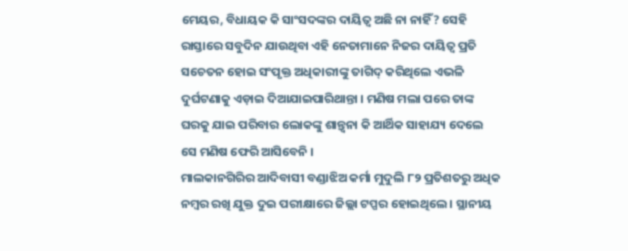ମେୟର, ବିଧାୟକ କି ସାଂସଦଙ୍କର ଦାୟିତ୍ୱ ଅଛି ନା ନାହିଁ? ସେହି ରାସ୍ତାରେ ସବୁଦିନ ଯାଉଥିବା ଏହି ନେତାମାନେ ନିଜର ଦାୟିତ୍ୱ ପ୍ରତି ସଚେତନ ହୋଇ ସଂପୃକ୍ତ ଅଧିକାରୀଙ୍କୁ ତାଗିଦ୍ କରିଥିଲେ ଏଭଳି ଦୁର୍ଘଟଣାକୁ ଏଡ଼ାଇ ଦିଆଯାଇପାରିଥାନ୍ତା । ମଣିଷ ମଲା ପରେ ତାଙ୍କ ଘରକୁ ଯାଇ ପରିବାର ଲୋକଙ୍କୁ ଶାନ୍ତ୍ୱନା କି ଆର୍ଥିକ ସାହାଯ୍ୟ ଦେଲେ ସେ ମଣିଷ ଫେରି ଆସିବେନି ।
ମାଲକାନଗିରିର ଆଦିବାସୀ ବଣ୍ଡାଝିଅ କର୍ମା ମୁଦୁଲି ୮୨ ପ୍ରତିଶତରୁ ଅଧିକ ନମ୍ବର ରଖି ଯୁକ୍ତ ଦୁଇ ପରୀକ୍ଷାରେ ଜିଲ୍ଲା ଟପ୍ପର ହୋଇଥିଲେ । ସ୍ଥାନୀୟ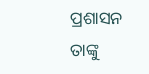ପ୍ରଶାସନ ତାଙ୍କୁ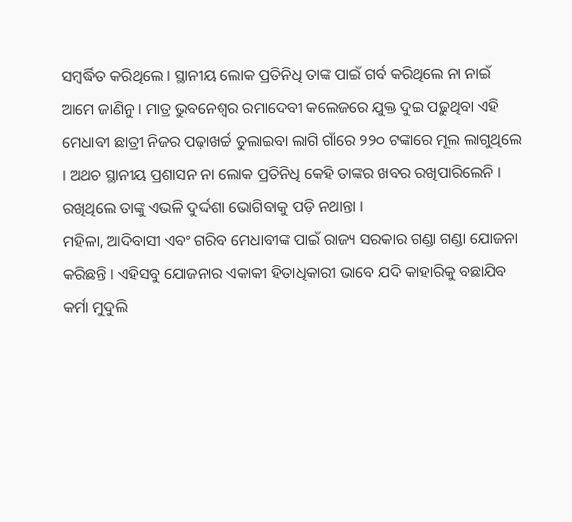ସମ୍ବର୍ଦ୍ଧିତ କରିଥିଲେ । ସ୍ଥାନୀୟ ଲୋକ ପ୍ରତିନିଧି ତାଙ୍କ ପାଇଁ ଗର୍ବ କରିଥିଲେ ନା ନାଇଁ ଆମେ ଜାଣିନୁ । ମାତ୍ର ଭୁବନେଶ୍ୱର ରମାଦେବୀ କଲେଜରେ ଯୁକ୍ତ ଦୁଇ ପଢ଼ୁଥିବା ଏହି ମେଧାବୀ ଛାତ୍ରୀ ନିଜର ପଢ଼ାଖର୍ଚ୍ଚ ତୁଲାଇବା ଲାଗି ଗାଁରେ ୨୨୦ ଟଙ୍କାରେ ମୂଲ ଲାଗୁଥିଲେ । ଅଥଚ ସ୍ଥାନୀୟ ପ୍ରଶାସନ ନା ଲୋକ ପ୍ରତିନିଧି କେହି ତାଙ୍କର ଖବର ରଖିପାରିଲେନି । ରଖିଥିଲେ ତାଙ୍କୁ ଏଭଳି ଦୁର୍ଦ୍ଦଶା ଭୋଗିବାକୁ ପଡ଼ି ନଥାନ୍ତା ।
ମହିଳା, ଆଦିବାସୀ ଏବଂ ଗରିବ ମେଧାବୀଙ୍କ ପାଇଁ ରାଜ୍ୟ ସରକାର ଗଣ୍ଡା ଗଣ୍ଡା ଯୋଜନା କରିଛନ୍ତି । ଏହିସବୁ ଯୋଜନାର ଏକାକୀ ହିତାଧିକାରୀ ଭାବେ ଯଦି କାହାରିକୁ ବଛାଯିବ କର୍ମା ମୁଦୁଲି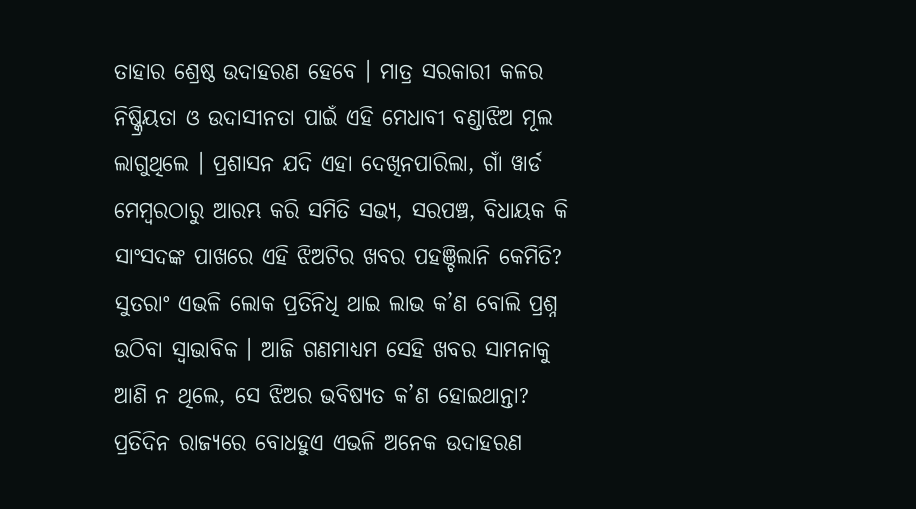ତାହାର ଶ୍ରେଷ୍ଠ ଉଦାହରଣ ହେବେ । ମାତ୍ର ସରକାରୀ କଳର ନିଷ୍କ୍ରିୟତା ଓ ଉଦାସୀନତା ପାଇଁ ଏହି ମେଧାବୀ ବଣ୍ଡାଝିଅ ମୂଲ ଲାଗୁଥିଲେ । ପ୍ରଶାସନ ଯଦି ଏହା ଦେଖିନପାରିଲା, ଗାଁ ୱାର୍ଡ ମେମ୍ବରଠାରୁ ଆରମ୍ଭ କରି ସମିତି ସଭ୍ୟ, ସରପଞ୍ଚ, ବିଧାୟକ କି ସାଂସଦଙ୍କ ପାଖରେ ଏହି ଝିଅଟିର ଖବର ପହଞ୍ଚିଲାନି କେମିତି? ସୁତରାଂ ଏଭଳି ଲୋକ ପ୍ରତିନିଧି ଥାଇ ଲାଭ କ’ଣ ବୋଲି ପ୍ରଶ୍ନ ଉଠିବା ସ୍ୱାଭାବିକ । ଆଜି ଗଣମାଧ୍ୟମ ସେହି ଖବର ସାମନାକୁ ଆଣି ନ ଥିଲେ, ସେ ଝିଅର ଭବିଷ୍ୟତ କ’ଣ ହୋଇଥାନ୍ତା?
ପ୍ରତିଦିନ ରାଜ୍ୟରେ ବୋଧହୁଏ ଏଭଳି ଅନେକ ଉଦାହରଣ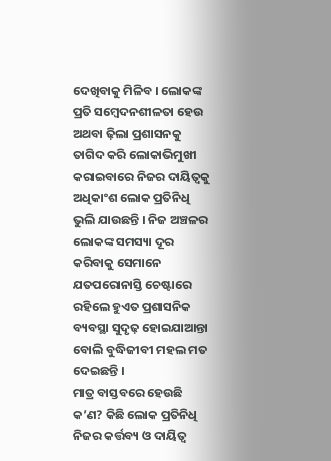ଦେଖିବାକୁ ମିଳିବ । ଲୋକଙ୍କ ପ୍ରତି ସମ୍ବେଦନଶୀଳତା ହେଉ ଅଥବା ଢ଼ିଲା ପ୍ରଶାସନକୁ ତାଗିଦ କରି ଲୋକାଭିମୁଖୀ କରାଇବାରେ ନିଜର ଦାୟିତ୍ୱକୁ ଅଧିକାଂଶ ଲୋକ ପ୍ରତିନିଧି ଭୁଲି ଯାଉଛନ୍ତି । ନିଜ ଅଞ୍ଚଳର ଲୋକଙ୍କ ସମସ୍ୟା ଦୂର କରିବାକୁ ସେମାନେ ଯତପରୋନାସ୍ତି ଚେଷ୍ଟାରେ ରହିଲେ ହୁଏତ ପ୍ରଶାସନିକ ବ୍ୟବସ୍ଥା ସୁଦୃଢ଼ ହୋଇଯାଆନ୍ତା ବୋଲି ବୁଦ୍ଧିଜୀବୀ ମହଲ ମତ ଦେଇଛନ୍ତି ।
ମାତ୍ର ବାସ୍ତବରେ ହେଉଛି କ’ଣ? କିଛି ଲୋକ ପ୍ରତିନିଧି ନିଜର କର୍ତ୍ତବ୍ୟ ଓ ଦାୟିତ୍ୱ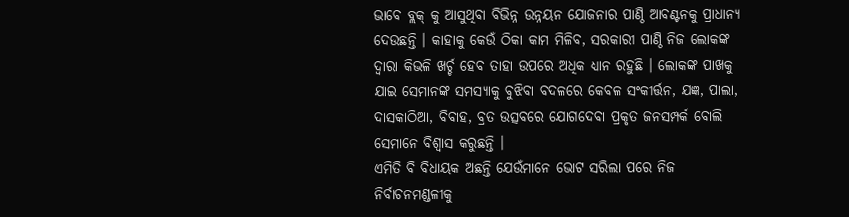ଭାବେ ବ୍ଲକ୍ କୁ ଆସୁଥିବା ବିଭିନ୍ନ ଉନ୍ନୟନ ଯୋଜନାର ପାଣ୍ଠି ଆବଣ୍ଟନକୁ ପ୍ରାଧାନ୍ୟ ଦେଉଛନ୍ତି । କାହାକୁ କେଉଁ ଠିକା କାମ ମିଳିବ, ସରକାରୀ ପାଣ୍ଠି ନିଜ ଲୋକଙ୍କ ଦ୍ୱାରା କିଭଳି ଖର୍ଚ୍ଚ ହେବ ତାହା ଉପରେ ଅଧିକ ଧ୍ୟାନ ରହୁଛି । ଲୋକଙ୍କ ପାଖକୁ ଯାଇ ସେମାନଙ୍କ ସମସ୍ୟାକୁ ବୁଝିବା ବଦଳରେ କେବଳ ସଂକୀର୍ତ୍ତନ, ଯଜ୍ଞ, ପାଲା, ଦାସକାଠିଆ, ବିବାହ, ବ୍ରତ ଉତ୍ସବରେ ଯୋଗଦେବା ପ୍ରକୃତ ଜନସମ୍ପର୍କ ବୋଲି ସେମାନେ ବିଶ୍ୱାସ କରୁଛନ୍ତି ।
ଏମିତି ବି ବିଧାୟକ ଅଛନ୍ତି ଯେଉଁମାନେ ଭୋଟ ସରିଲା ପରେ ନିଜ ନିର୍ବାଚନମଣ୍ଡଳୀକୁ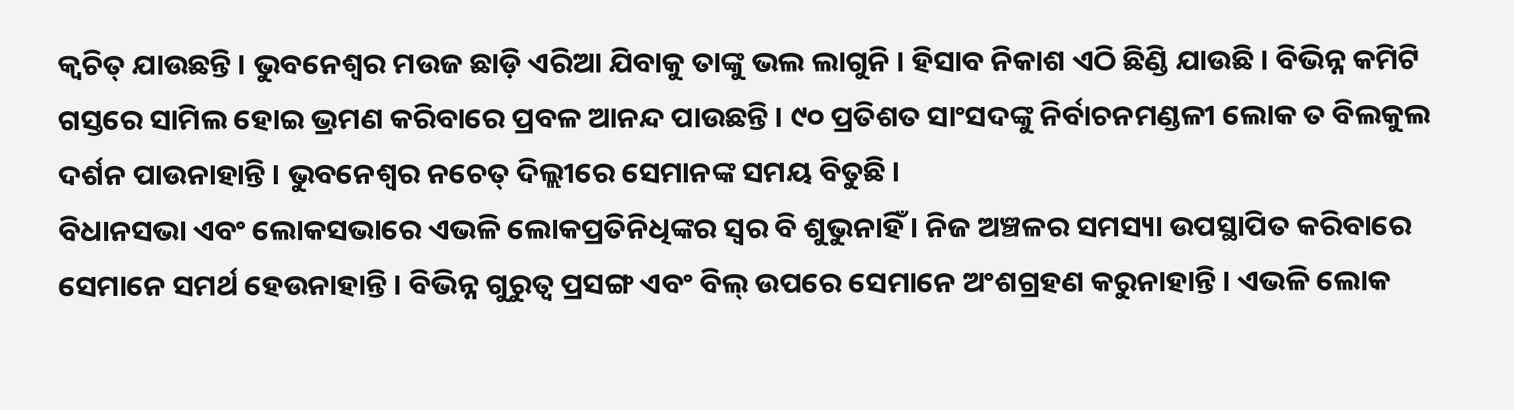କ୍ୱଚିତ୍ ଯାଉଛନ୍ତି । ଭୁବନେଶ୍ୱର ମଉଜ ଛାଡ଼ି ଏରିଆ ଯିବାକୁ ତାଙ୍କୁ ଭଲ ଲାଗୁନି । ହିସାବ ନିକାଶ ଏଠି ଛିଣ୍ଡି ଯାଉଛି । ବିଭିନ୍ନ କମିଟି ଗସ୍ତରେ ସାମିଲ ହୋଇ ଭ୍ରମଣ କରିବାରେ ପ୍ରବଳ ଆନନ୍ଦ ପାଉଛନ୍ତି । ୯୦ ପ୍ରତିଶତ ସାଂସଦଙ୍କୁ ନିର୍ବାଚନମଣ୍ଡଳୀ ଲୋକ ତ ବିଲକୁଲ ଦର୍ଶନ ପାଉନାହାନ୍ତି । ଭୁବନେଶ୍ୱର ନଚେତ୍ ଦିଲ୍ଲୀରେ ସେମାନଙ୍କ ସମୟ ବିତୁଛି ।
ବିଧାନସଭା ଏବଂ ଲୋକସଭାରେ ଏଭଳି ଲୋକପ୍ରତିନିଧିଙ୍କର ସ୍ୱର ବି ଶୁଭୁନାହିଁ । ନିଜ ଅଞ୍ଚଳର ସମସ୍ୟା ଉପସ୍ଥାପିତ କରିବାରେ ସେମାନେ ସମର୍ଥ ହେଉନାହାନ୍ତି । ବିଭିନ୍ନ ଗୁରୁତ୍ୱ ପ୍ରସଙ୍ଗ ଏବଂ ବିଲ୍ ଉପରେ ସେମାନେ ଅଂଶଗ୍ରହଣ କରୁନାହାନ୍ତି । ଏଭଳି ଲୋକ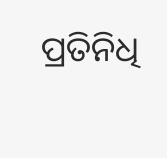ପ୍ରତିନିଧି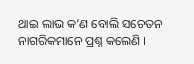ଥାଇ ଲାଭ କ’ଣ ବୋଲି ସଚେତନ ନାଗରିକମାନେ ପ୍ରଶ୍ନ କଲେଣି ।